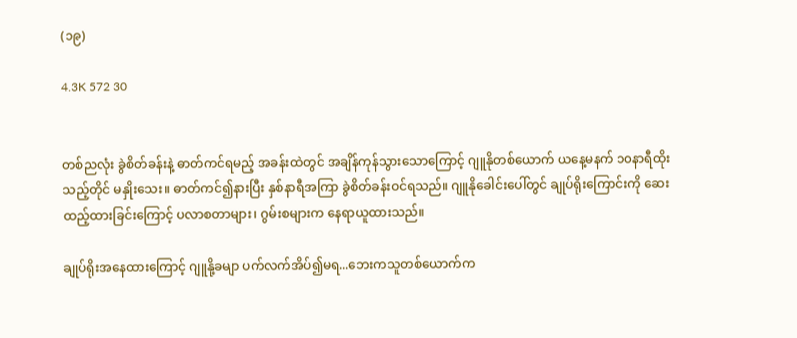(၁၉)

4.3K 572 30


တစ်ညလုံး ခွဲစိတ်ခန်းနဲ့ ဓာတ်ကင်ရမည့် အခန်းထဲတွင် အချိန်ကုန်သွားသောကြောင့် ဂျူနိုတစ်ယောက် ယနေ့မနက် ၁၀နာရီထိုးသည့်တိုင် မနှိုးသေး။ ဓာတ်ကင်၍နားပြီး နှစ်နာရီအကြာ ခွဲစိတ်ခန်းဝင်ရသည်။ ဂျူနိုခေါင်းပေါ်တွင် ချုပ်ရိုးကြောင်းကို ဆေးထည့်ထားခြင်းကြောင့် ပလာစတာများ၊ ဂွမ်းစများက နေရာယူထားသည်။

ချုပ်ရိုးအနေထားကြောင့် ဂျူနို့ခမျာ ပက်လက်အိပ်၍မရ...ဘေးကသူတစ်ယောက်က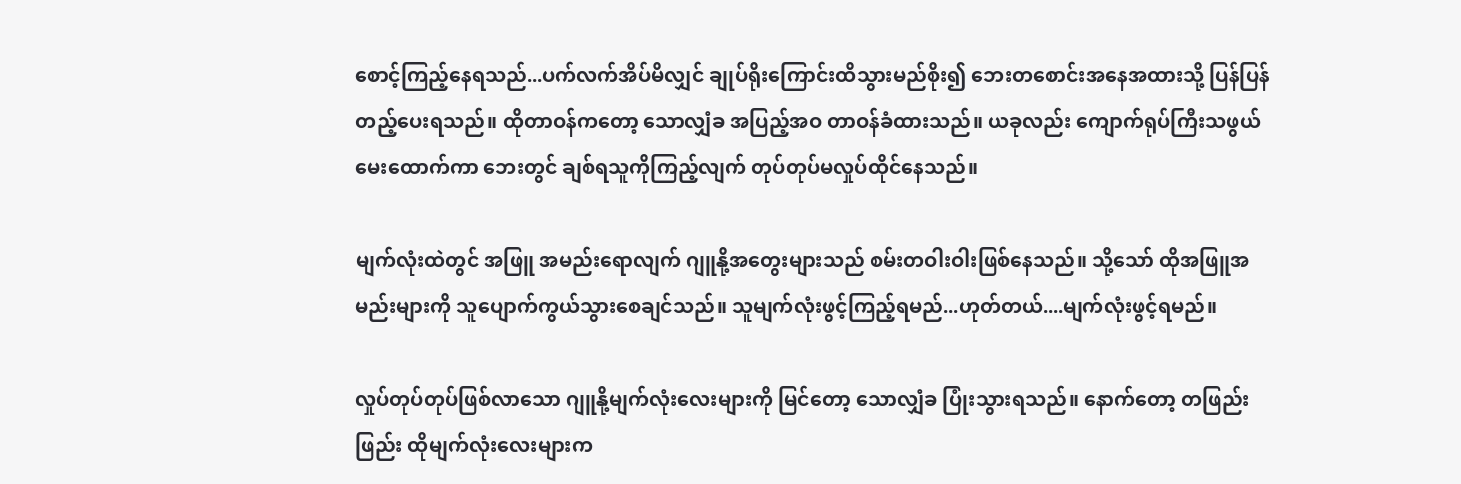စောင့်ကြည့်နေရသည်...ပက်လက်အိပ်မိလျှင် ချုပ်ရိုးကြောင်းထိသွားမည်စိုး၍ ဘေးတစောင်းအနေအထားသို့ ပြန်ပြန်တည့်ပေးရသည်။ ထိုတာဝန်ကတော့ သောလျှံခ အပြည့်အဝ တာဝန်ခံထားသည်။ ယခုလည်း ကျောက်ရုပ်ကြီးသဖွယ် မေးထောက်ကာ ဘေးတွင် ချစ်ရသူကိုကြည့်လျက် တုပ်တုပ်မလှုပ်ထိုင်နေသည်။

မျက်လုံးထဲတွင် အဖြူ အမည်းရောလျက် ဂျူနို့အတွေးများသည် စမ်းတဝါးဝါးဖြစ်နေသည်။ သို့သော် ထိုအဖြူအမည်းများကို သူပျောက်ကွယ်သွားစေချင်သည်။ သူမျက်လုံးဖွင့်ကြည့်ရမည်...ဟုတ်တယ်....မျက်လုံးဖွင့်ရမည်။

လှုပ်တုပ်တုပ်ဖြစ်လာသော ဂျူနို့မျက်လုံးလေးများကို မြင်တော့ သောလျှံခ ပြုံးသွားရသည်။ နောက်တော့ တဖြည်းဖြည်း ထိုမျက်လုံးလေးများက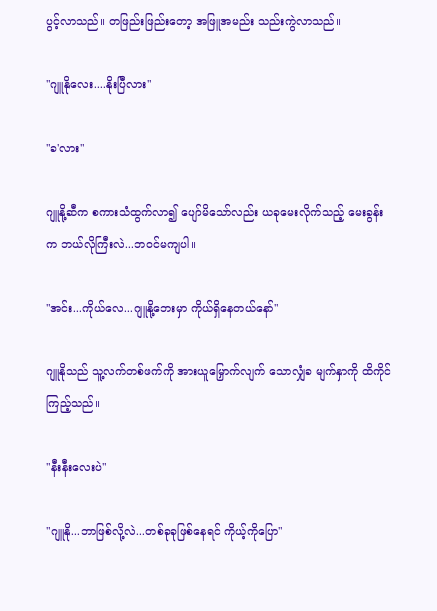ပွင့်လာသည်။ တဖြည်းဖြည်းတော့ အဖြူအမည်း သည်းကွဲလာသည်။

"ဂျူနိုလေး....နိုးပြီလား"

"ခ'လား"

ဂျူနို့ဆီက စကားသံထွက်လာ၍ ပျော်မိသော်လည်း ယခုမေးလိုက်သည့် မေးခွန်းက ဘယ်လိုကြီးလဲ...ဘဝင်မကျပါ။

"အင်း...ကိုယ်လေ...ဂျူနို့ဘေးမှာ ကိုယ်ရှိနေတယ်နော်"

ဂျူနိုသည် သူ့လက်တစ်ဖက်ကို အားယူမြှောက်လျက် သောလျှံခ မျက်နှာကို ထိကိုင်ကြည့်သည်။

"နီးနီးလေးပဲ"

"ဂျူနို...ဘာဖြစ်လို့လဲ...တစ်ခုခုဖြစ်နေရင် ကိုယ့်ကိုပြော"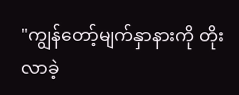"ကျွန်တော့်မျက်နှာနားကို တိုးလာခဲ့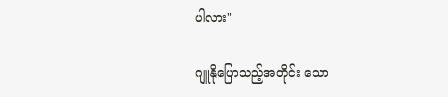ပါလား"

ဂျူနိုပြောသည့်အတိုင်း သော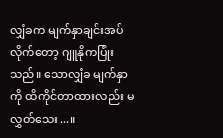လျှံခက မျက်နှာချင်းအပ်လိုက်တော့ ဂျူနိုကပြုံးသည်။ သောလျှံခ မျက်နှာကို ထိကိုင်တာထားလည်း မလွှတ်သေး...။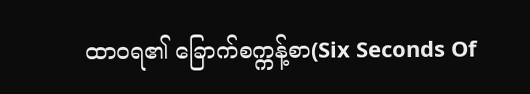ထာဝရ၏ ခြောက်စက္ကန့်စာ(Six Seconds Of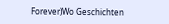Forever)Wo Geschichten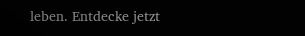leben. Entdecke jetzt